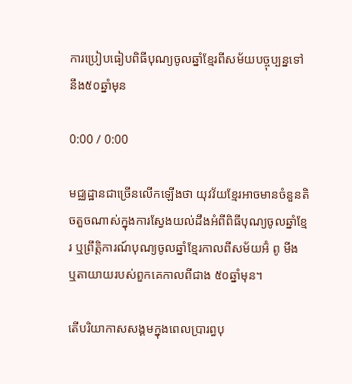ការប្រៀបធៀបពិធីបុណ្យចូលឆ្នាំខ្មែរពីសម័យបច្ចុប្បន្នទៅនឹង៥០ឆ្នាំមុន

0:00 / 0:00

មជ្ឈដ្ឋានជាច្រើនលើកឡើងថា យុវវ័យខ្មែរអាចមានចំនួនតិចតួចណាស់ក្នុងការស្វែងយល់ដឹងអំពីពិធីបុណ្យចូលឆ្នាំខ្មែរ ឬព្រឹត្តិការណ៍បុណ្យចូលឆ្នាំខ្មែរកាលពីសម័យអ៊ំ ពូ មីង ឬតាយាយរបស់ពួកគេកាលពីជាង ៥០ឆ្នាំមុន។

តើបរិយាកាសសង្គមក្នុងពេលប្រារព្ធបុ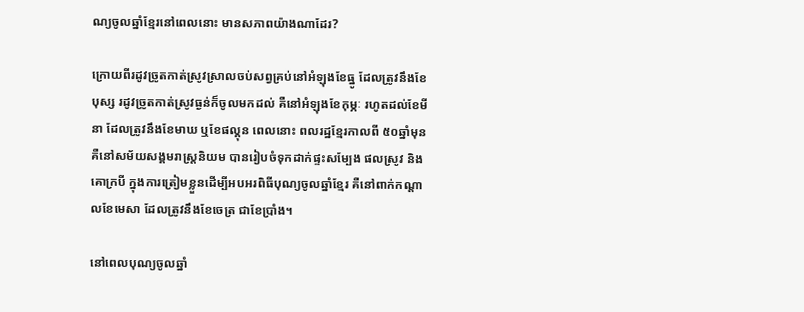ណ្យចូលឆ្នាំខ្មែរនៅពេលនោះ មានសភាពយ៉ាងណាដែរ?

ក្រោយពីរដូវច្រូតកាត់ស្រូវស្រាលចប់សព្វគ្រប់នៅអំឡុងខែធ្នូ ដែលត្រូវនឹងខែបុស្ស រដូវច្រូតកាត់ស្រូវធ្ងន់ក៏ចូលមកដល់ គឺនៅអំឡុងខែកុម្ភៈ រហូតដល់ខែមីនា ដែលត្រូវនឹងខែមាឃ ឬខែផល្គុន ពេលនោះ ពលរដ្ឋខ្មែរកាលពី ៥០ឆ្នាំមុន គឺនៅសម័យសង្គមរាស្ត្រនិយម បានរៀបចំទុកដាក់ផ្ទះសម្បែង ផលស្រូវ និងគោក្របី ក្នុងការត្រៀមខ្លួនដើម្បីអបអរពិធីបុណ្យចូលឆ្នាំខ្មែរ គឺនៅពាក់កណ្ដាលខែមេសា ដែលត្រូវនឹងខែចេត្រ ជាខែប្រាំង។

នៅពេលបុណ្យចូលឆ្នាំ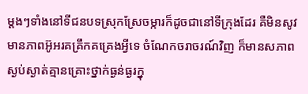ម្តងៗទាំងនៅទីជនបទស្រុកស្រែចម្ការក៏ដូចជានៅទីក្រុងដែរ គឺមិនសូវមានភាពអ៊ូអរគគ្រឹកគគ្រេងអ្វីទេ ចំណែកចរាចរណ៍វិញ ក៏មានសភាពស្ងប់ស្ងាត់គ្មានគ្រោះថ្នាក់ធ្ងន់ធ្ងរក្នុ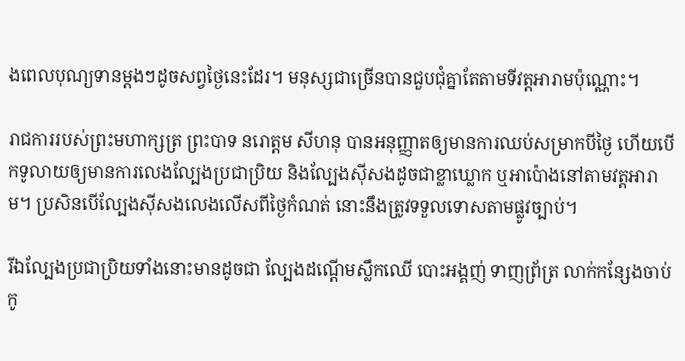ងពេលបុណ្យទានម្តងៗដូចសព្វថ្ងៃនេះដែរ។ មនុស្សជាច្រើនបានជួបជុំគ្នាតែតាមទីវត្តអារាមប៉ុណ្ណោះ។

រាជការរបស់ព្រះមហាក្សត្រ ព្រះបាទ នរោត្តម សីហនុ បានអនុញ្ញាតឲ្យមានការឈប់សម្រាកបីថ្ងៃ ហើយបើកទូលាយឲ្យមានការលេងល្បែងប្រជាប្រិយ និងល្បែងស៊ីសងដូចជាខ្លាឃ្លោក ឬអាប៉ោងនៅតាមវត្តអារាម។ ប្រសិនបើល្បែងស៊ីសងលេងលើសពីថ្ងៃកំណត់ នោះនឹងត្រូវទទួលទោសតាមផ្លូវច្បាប់។

រីឯល្បែងប្រជាប្រិយទាំងនោះមានដូចជា ល្បែងដណ្ដើមស្លឹកឈើ បោះអង្គញ់ ទាញព្រ័ត្រ លាក់កន្សែងចាប់កូ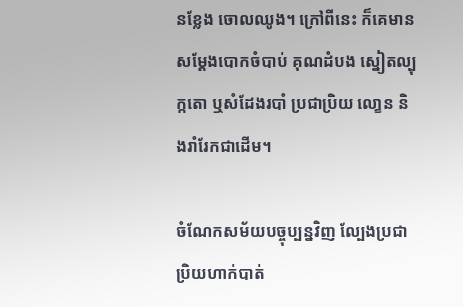នខ្លែង ចោលឈូង។ ក្រៅពីនេះ ក៏គេមានសម្ដែងបោកចំបាប់ គុណដំបង ស្នៀតល្បុក្កតោ ឬសំដែងរបាំ ប្រជាប្រិយ លោ្ខន និងរាំរែកជាដើម។

ចំណែកសម័យបច្ចុប្បន្នវិញ ល្បែងប្រជាប្រិយហាក់បាត់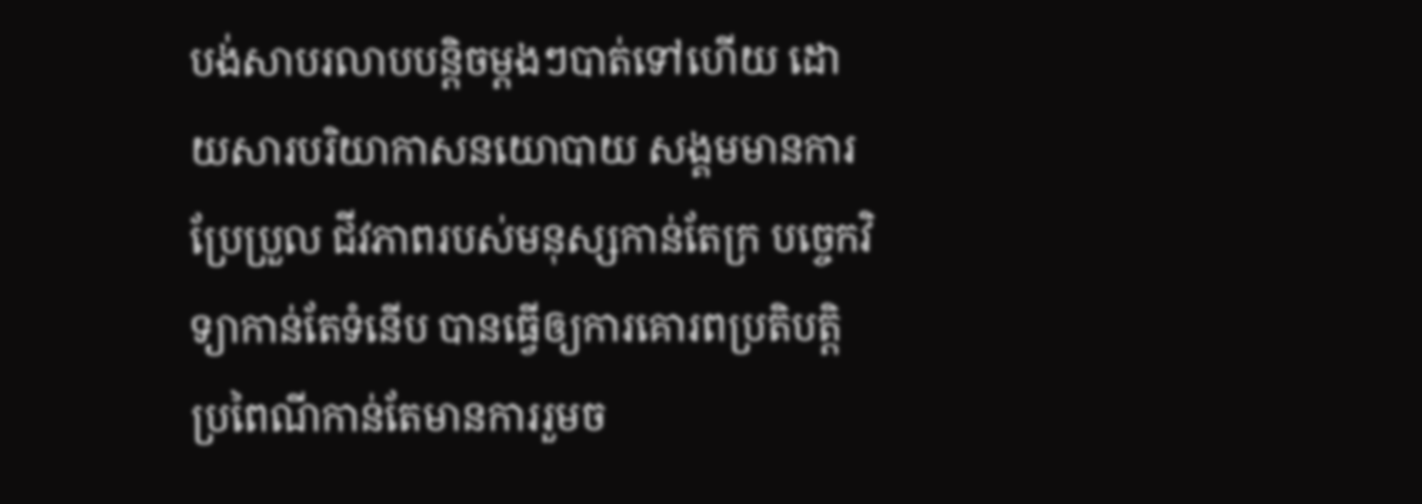បង់សាបរលាបបន្តិចម្តងៗបាត់ទៅហើយ ដោយសារបរិយាកាសនយោបាយ សង្គមមានការប្រែប្រួល ជីវភាពរបស់មនុស្សកាន់តែក្រ បច្ចេកវិទ្យាកាន់តែទំនើប បានធ្វើឲ្យការគោរពប្រតិបត្តិប្រពៃណីកាន់តែមានការរួមច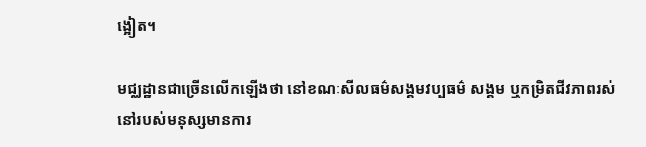ង្អៀត។

មជ្ឈដ្ឋានជាច្រើនលើកឡើងថា នៅខណៈសីលធម៌សង្គមវប្បធម៌ សង្គម ឬកម្រិតជីវភាពរស់នៅរបស់មនុស្សមានការ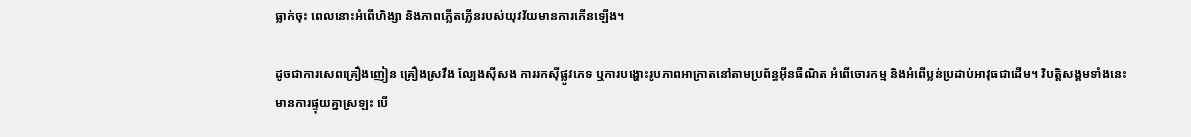ធ្លាក់ចុះ ពេលនោះអំពើហិង្សា និងភាពភ្លើតភ្លើនរបស់យុវវ័យមានការកើនឡើង។

ដូចជាការសេពគ្រឿងញៀន គ្រឿងស្រវឹង ល្បែងស៊ីសង ការរកស៊ីផ្លូវភេទ ឬការបង្ហោះរូបភាពអាក្រាតនៅតាមប្រព័ន្ធអ៊ីនធឺណិត អំពើចោរកម្ម និងអំពើប្លន់ប្រដាប់អាវុធជាដើម។ វិបត្តិសង្គមទាំងនេះ មានការផ្ទុយគ្នាស្រឡះ បើ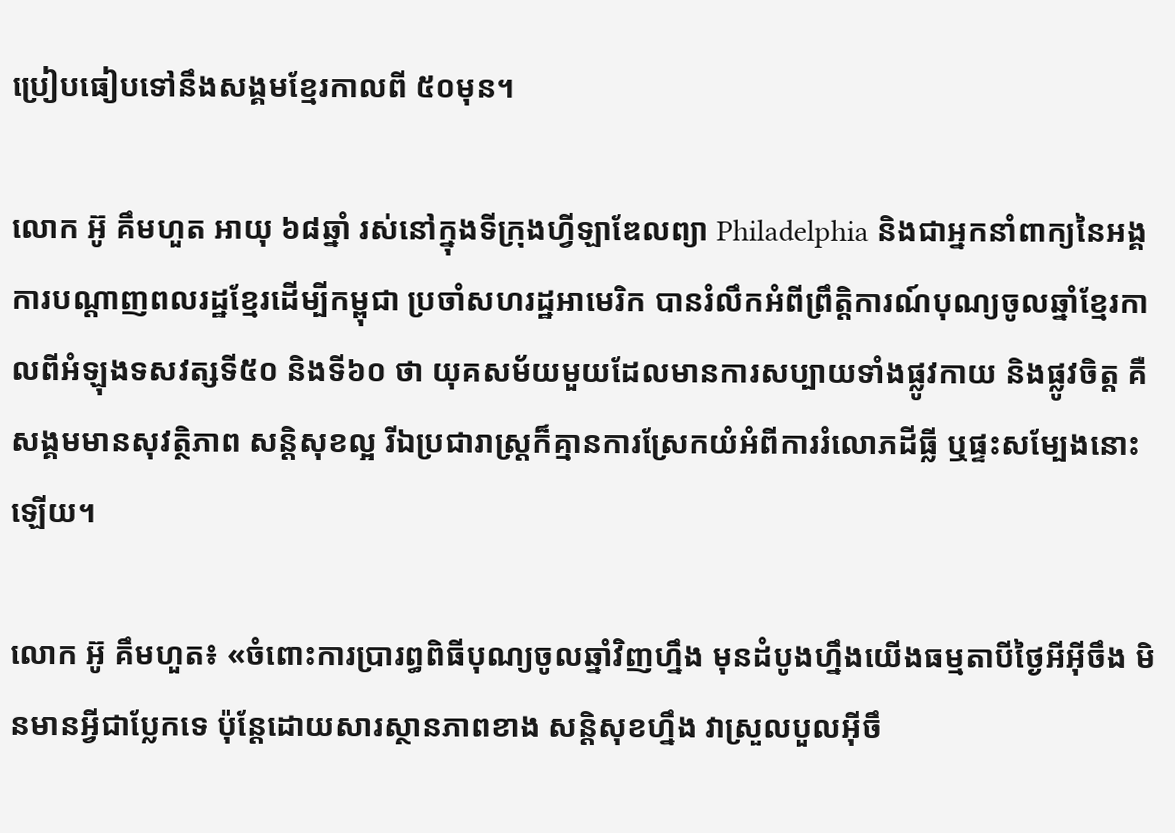ប្រៀបធៀបទៅនឹងសង្គមខ្មែរកាលពី ៥០មុន។

លោក អ៊ូ គឹមហួត អាយុ ៦៨ឆ្នាំ រស់នៅក្នុងទីក្រុងហ្វីឡាឌែលព្យា Philadelphia និងជាអ្នកនាំពាក្យនៃអង្គការបណ្ដាញពលរដ្ឋខ្មែរដើម្បីកម្ពុជា ប្រចាំសហរដ្ឋអាមេរិក បានរំលឹកអំពីព្រឹត្តិការណ៍បុណ្យចូលឆ្នាំខ្មែរកាលពីអំឡុងទសវត្សទី៥០ និងទី៦០ ថា យុគសម័យមួយដែលមានការសប្បាយទាំងផ្លូវកាយ និងផ្លូវចិត្ត គឺសង្គមមានសុវត្ថិភាព សន្តិសុខល្អ រីឯប្រជារាស្ត្រក៏គ្មានការស្រែកយំអំពីការរំលោភដីធ្លី ឬផ្ទះសម្បែងនោះឡើយ។

លោក អ៊ូ គឹមហួត៖ «ចំពោះការប្រារព្ធពិធីបុណ្យចូលឆ្នាំវិញហ្នឹង មុនដំបូងហ្នឹងយើងធម្មតាបីថ្ងៃអីអ៊ីចឹង មិនមានអ្វីជាប្លែកទេ ប៉ុន្តែដោយសារស្ថានភាពខាង សន្តិសុខហ្នឹង វាស្រួលបួលអ៊ីចឹ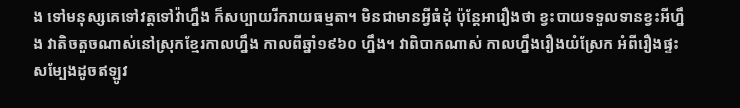ង ទៅមនុស្សគេទៅវត្តទៅវ៉ាហ្នឹង ក៏សប្បាយរីករាយធម្មតា។ មិនជាមានអ្វីធំដុំ ប៉ុន្តែអារឿងថា ខ្វះបាយទទួលទានខ្វះអីហ្នឹង វាតិចតួចណាស់នៅស្រុកខ្មែរកាលហ្នឹង កាលពីឆ្នាំ១៩៦០ ហ្នឹង។ វាពិបាកណាស់ កាលហ្នឹងរឿងយំស្រែក អំពីរឿងផ្ទះសម្បែងដូចឥឡូវ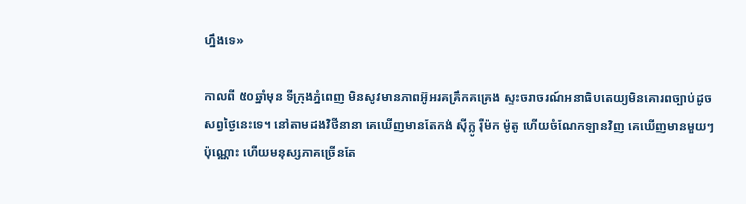ហ្នឹងទេ»

កាលពី ៥០ឆ្នាំមុន ទីក្រុងភ្នំពេញ មិនសូវមានភាពអ៊ូអរគគ្រឹកគគ្រេង ស្ទះចរាចរណ៍អនាធិបតេយ្យមិនគោរពច្បាប់ដូចសព្វថ្ងៃនេះទេ។ នៅតាមដងវិថីនានា គេឃើញមានតែកង់ ស៊ីក្លូ រ៉ឺម៉ក ម៉ូតូ ហើយចំណែកឡានវិញ គេឃើញមានមួយៗប៉ុណ្ណោះ ហើយមនុស្សភាគច្រើនតែ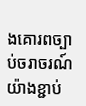ងគោរពច្បាប់ចរាចរណ៍យ៉ាងខ្ជាប់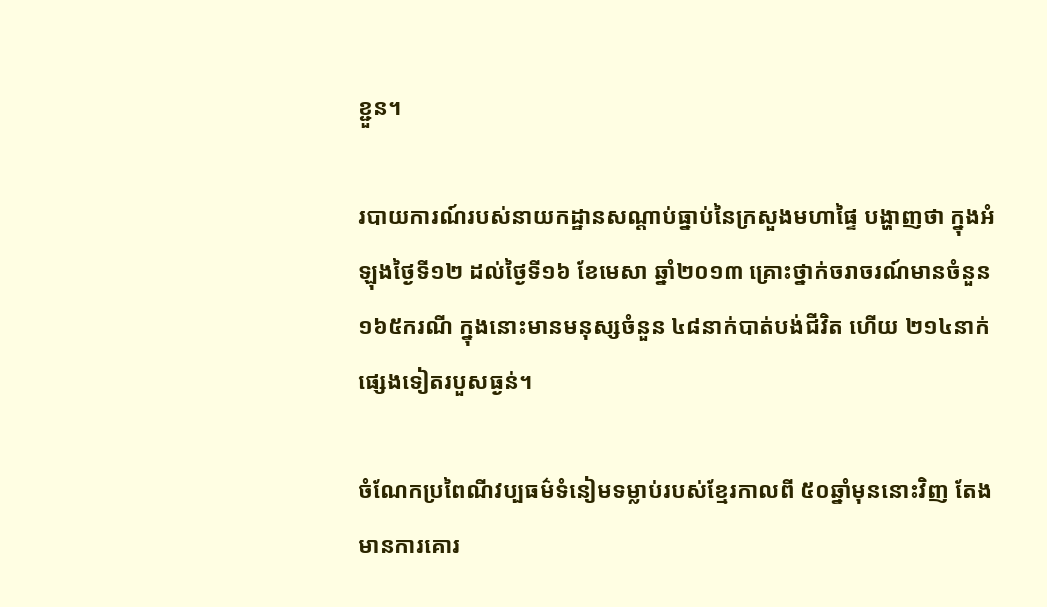ខ្ជួន។

របាយការណ៍របស់នាយកដ្ឋានសណ្ដាប់ធ្នាប់នៃក្រសួងមហាផ្ទៃ បង្ហាញថា ក្នុងអំឡុងថ្ងៃទី១២ ដល់ថ្ងៃទី១៦ ខែមេសា ឆ្នាំ២០១៣ គ្រោះថ្នាក់ចរាចរណ៍មានចំនួន ១៦៥ករណី ក្នុងនោះមានមនុស្សចំនួន ៤៨នាក់បាត់បង់ជីវិត ហើយ ២១៤នាក់ផ្សេងទៀតរបួសធ្ងន់។

ចំណែកប្រពៃណីវប្បធម៌ទំនៀមទម្លាប់របស់ខ្មែរកាលពី ៥០ឆ្នាំមុននោះវិញ តែងមានការគោរ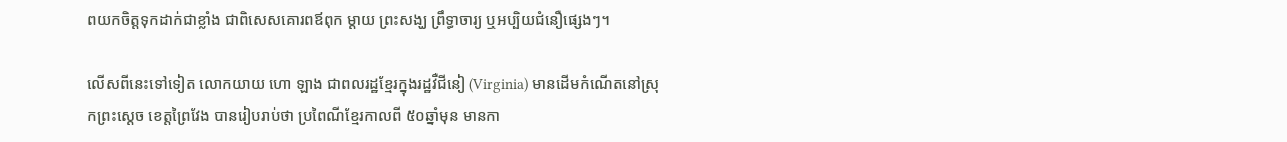ពយកចិត្តទុកដាក់ជាខ្លាំង ជាពិសេសគោរពឪពុក ម្តាយ ព្រះសង្ឃ ព្រឹទ្ធាចារ្យ ឬអប្បិយជំនឿផ្សេងៗ។

លើសពីនេះទៅទៀត លោកយាយ ហោ ឡាង ជាពលរដ្ឋខ្មែរក្នុងរដ្ឋវឺជីនៀ (Virginia) មានដើមកំណើតនៅស្រុកព្រះស្ដេច ខេត្តព្រៃវែង បានរៀបរាប់ថា ប្រពៃណីខ្មែរកាលពី ៥០ឆ្នាំមុន មានកា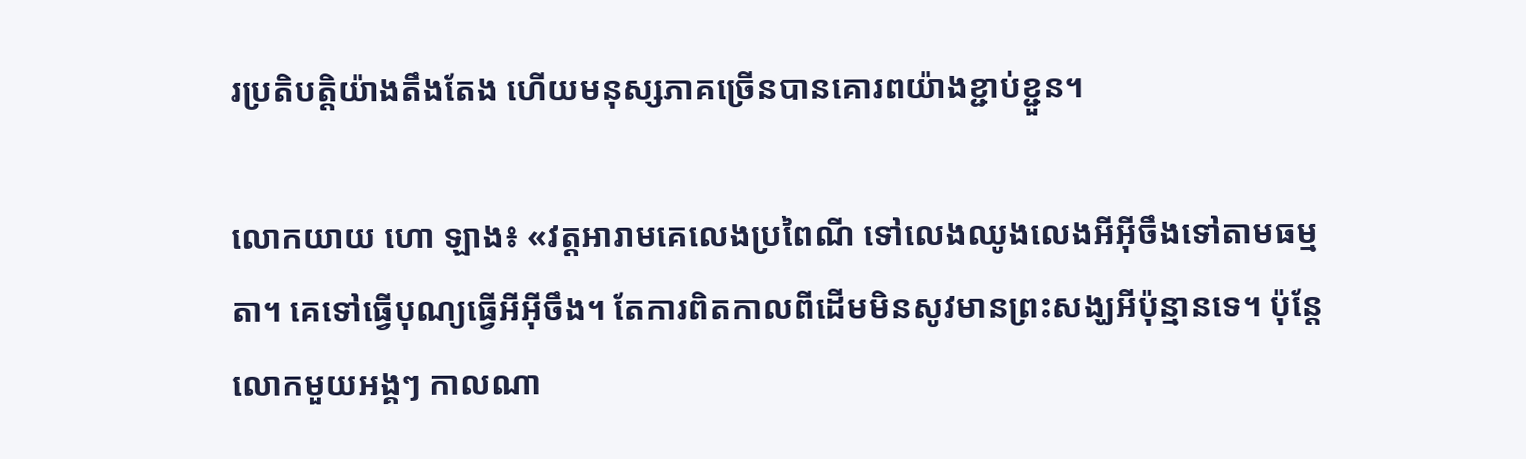រប្រតិបត្តិយ៉ាងតឹងតែង ហើយមនុស្សភាគច្រើនបានគោរពយ៉ាងខ្ជាប់ខ្ជួន។

លោកយាយ ហោ ឡាង៖ «វត្តអារាមគេលេងប្រពៃណី ទៅលេងឈូងលេងអីអ៊ីចឹងទៅតាមធម្មតា។ គេទៅធ្វើបុណ្យធ្វើអីអ៊ីចឹង។ តែការពិតកាលពីដើមមិនសូវមានព្រះសង្ឃអីប៉ុន្មានទេ។ ប៉ុន្តែលោកមួយអង្គៗ កាលណា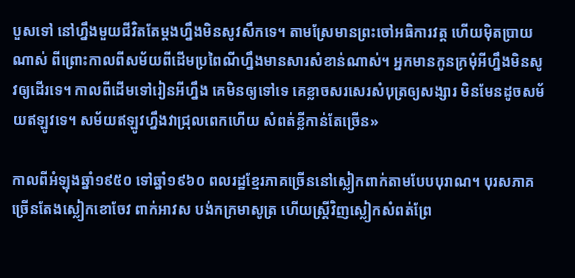បួសទៅ នៅហ្នឹងមួយជីវិតតែម្ដងហ្នឹងមិនសូវសឹកទេ។ តាមស្រែមានព្រះចៅអធិការវត្ត ហើយម៉ិតប្រាយណាស់ ពីព្រោះកាលពីសម័យពីដើមប្រពៃណីហ្នឹងមានសារសំខាន់ណាស់។ អ្នកមានកូនក្រមុំអីហ្នឹងមិនសូវឲ្យដើរទេ។ កាលពីដើមទៅរៀនអីហ្នឹង គេមិនឲ្យទៅទេ គេខ្លាចសរសេរសំបុត្រឲ្យសង្សារ មិនមែនដូចសម័យឥឡូវទេ។ សម័យឥឡូវហ្នឹងវាជ្រុលពេកហើយ សំពត់ខ្លីកាន់តែច្រើន»

កាលពីអំឡុងឆ្នាំ១៩៥០ ទៅឆ្នាំ១៩៦០ ពលរដ្ឋខ្មែរភាគច្រើននៅស្លៀកពាក់តាមបែបបុរាណ។ បុរសភាគច្រើនតែងស្លៀកខោចែវ ពាក់អាវស បង់កក្រមាសូត្រ ហើយស្ត្រីវិញស្លៀកសំពត់ព្រែ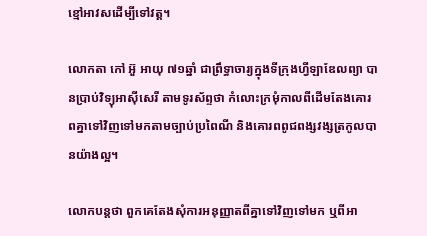ខ្មៅអាវសដើម្បីទៅវត្ត។

លោកតា កៅ អ៊ួ អាយុ ៧១ឆ្នាំ ជាព្រឹទ្ធាចារ្យក្នុងទីក្រុងហ្វីឡាឌែលព្យា បានប្រាប់វិទ្យុអាស៊ីសេរី តាមទូរស័ព្ទថា កំលោះក្រមុំកាលពីដើមតែងគោរពគ្នាទៅវិញទៅមកតាមច្បាប់ប្រពៃណី និងគោរពពូជពង្សវង្សត្រកូលបានយ៉ាងល្អ។

លោកបន្តថា ពួកគេតែងសុំការអនុញ្ញាតពីគ្នាទៅវិញទៅមក ឬពីអា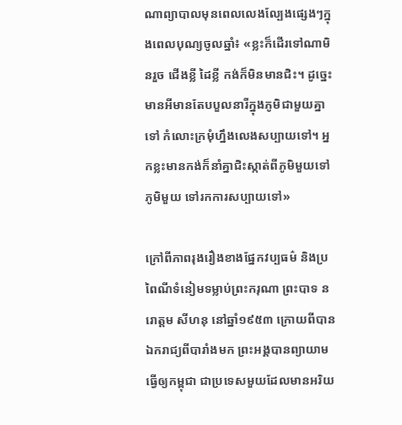ណាព្យាបាលមុនពេលលេងល្បែងផ្សេងៗក្នុងពេលបុណ្យចូលឆ្នាំ៖ «ខ្លះក៏ដើរទៅណាមិនរួច ជើងខ្លី ដៃខ្លី កង់ក៏មិនមានជិះ។ ដូច្នេះមានអីមានតែបបួលនារីក្នុងភូមិជាមួយគ្នាទៅ កំលោះក្រមុំហ្នឹងលេងសប្បាយទៅ។ អ្នកខ្លះមានកង់ក៏នាំគ្នាជិះស្កាត់ពីភូមិមួយទៅភូមិមួយ ទៅរកការសប្បាយទៅ»

ក្រៅពីភាពរុងរឿងខាងផ្នែកវប្បធម៌ និងប្រពៃណីទំនៀមទម្លាប់ព្រះករុណា ព្រះបាទ នរោត្តម សីហនុ នៅឆ្នាំ១៩៥៣ ក្រោយពីបានឯករាជ្យពីបារាំងមក ព្រះអង្គបានព្យាយាមធ្វើឲ្យកម្ពុជា ជាប្រទេសមួយដែលមានអរិយ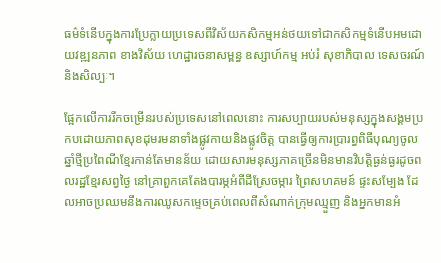ធម៌ទំនើបក្នុងការប្រែក្លាយប្រទេសពីវិស័យកសិកម្មអន់ថយទៅជាកសិកម្មទំនើបអមដោយវឌ្ឍនភាព ខាងវិស័យ ហេដ្ឋារចនាសម្ពន្ធ ឧស្សាហ៍កម្ម អប់រំ សុខាភិបាល ទេសចរណ៍ និងសិល្បៈ។

ផ្អែកលើការរីកចម្រើនរបស់ប្រទេសនៅពេលនោះ ការសប្បាយរបស់មនុស្សក្នុងសង្គមប្រកបដោយភាពសុខដុមរមនាទាំងផ្លូវកាយនិងផ្លូវចិត្ត បានធ្វើឲ្យការប្រារព្ធពិធីបុណ្យចូលឆ្នាំថ្មីប្រពៃណីខ្មែរកាន់តែមានន័យ ដោយសារមនុស្សភាគច្រើនមិនមានវិបត្តិធ្ងន់ធ្ងរដូចពលរដ្ឋខ្មែរសព្វថ្ងៃ នៅគ្រាពួកគេតែងបារម្ភអំពីដីស្រែចម្ការ ព្រៃសហគមន៍ ផ្ទះសម្បែង ដែលអាចប្រឈមនឹងការឈូសកម្ទេចគ្រប់ពេលពីសំណាក់ក្រុមឈ្មួញ និងអ្នកមានអំ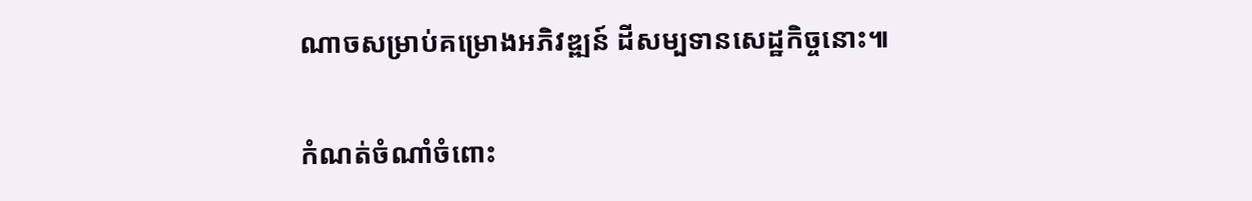ណាចសម្រាប់គម្រោងអភិវឌ្ឍន៍ ដីសម្បទានសេដ្ឋកិច្ចនោះ៕

កំណត់ចំណាំចំពោះ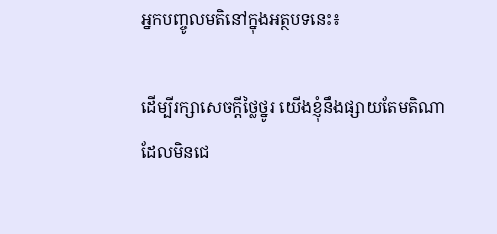អ្នកបញ្ចូលមតិនៅក្នុងអត្ថបទនេះ៖

ដើម្បីរក្សាសេចក្ដីថ្លៃថ្នូរ យើងខ្ញុំនឹងផ្សាយតែមតិណា ដែលមិនជេ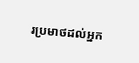រប្រមាថដល់អ្នក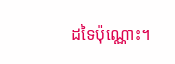ដទៃប៉ុណ្ណោះ។